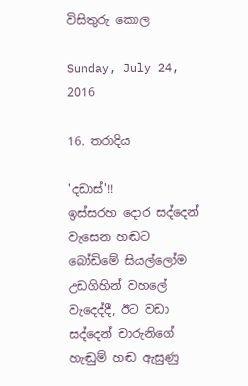විසිතුරු කොල

Sunday, July 24, 2016

16. තරාදිය

'දඩාස්'!!
ඉස්සරහ දොර සද්දෙන් වැසෙන හඬට බෝඩිමේ සියල්ලෝම උඩගිහින් වහලේ වැදෙද්දී, ඊට වඩා සද්දෙන් චාරුනිගේ හැඬුම් හඬ ඇසුණු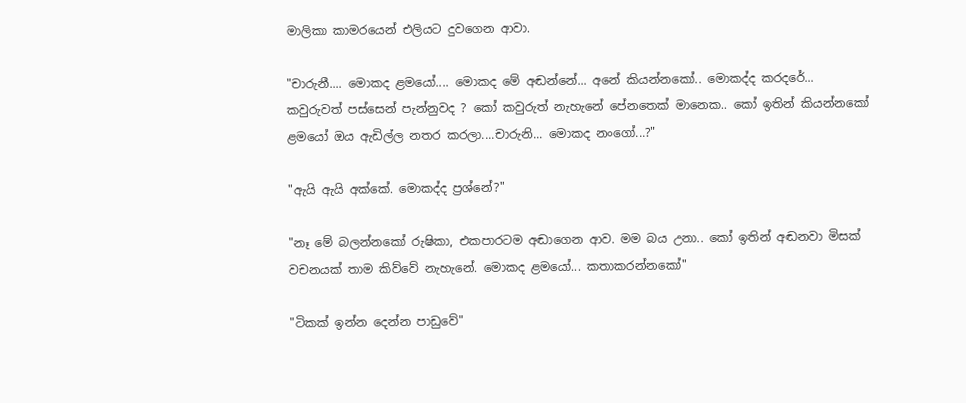මාලිකා කාමරයෙන් එලියට දුවගෙන ආවා.

"චාරුනී.... මොකද ළමයෝ.... මොකද මේ අඬන්නේ... අනේ කියන්නකෝ.. මොකද්ද කරදරේ... කවුරුවත් පස්සෙන් පැන්නුවද ? කෝ කවුරුත් නැහැනේ පේනතෙක් මානෙක.. කෝ ඉතින් කියන්නකෝ ළමයෝ ඔය ඇඩිල්ල නතර කරලා....චාරුනි... මොකද නංගෝ...?"

"ඇයි ඇයි අක්කේ. මොකද්ද ප්‍රශ්නේ?"

"නෑ මේ බලන්නකෝ රුෂිකා, එකපාරටම අඬාගෙන ආව. මම බය උනා.. කෝ ඉතින් අඬනවා මිසක් වචනයක් තාම කිව්වේ නැහැනේ. මොකද ළමයෝ... කතාකරන්නකෝ"

"ටිකක් ඉන්න දෙන්න පාඩුවේ"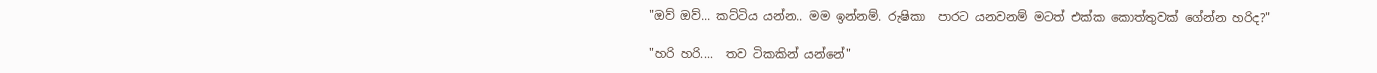"ඔව් ඔව්... කට්ටිය යන්න.. මම ඉන්නම්. රුෂිකා  පාරට යනවනම් මටත් එක්ක කොත්තුවක් ගේන්න හරිද?"

"හරි හරි....  තව ටිකකින් යන්නේ"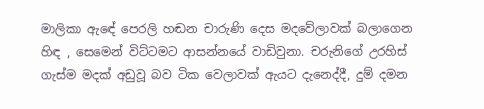මාලිකා ඇඳේ පෙරලි හඬන චාරුණි දෙස මදවේලාවක් බලාගෙන හිඳ , සෙමෙන් විට්ටමට ආසන්නයේ වාඩිවුනා. චරුනිගේ උරහිස් ගැස්ම මදක් අඩුවූ බව ටික වෙලාවක් ඇයට දැනෙද්දී, දුම් දමන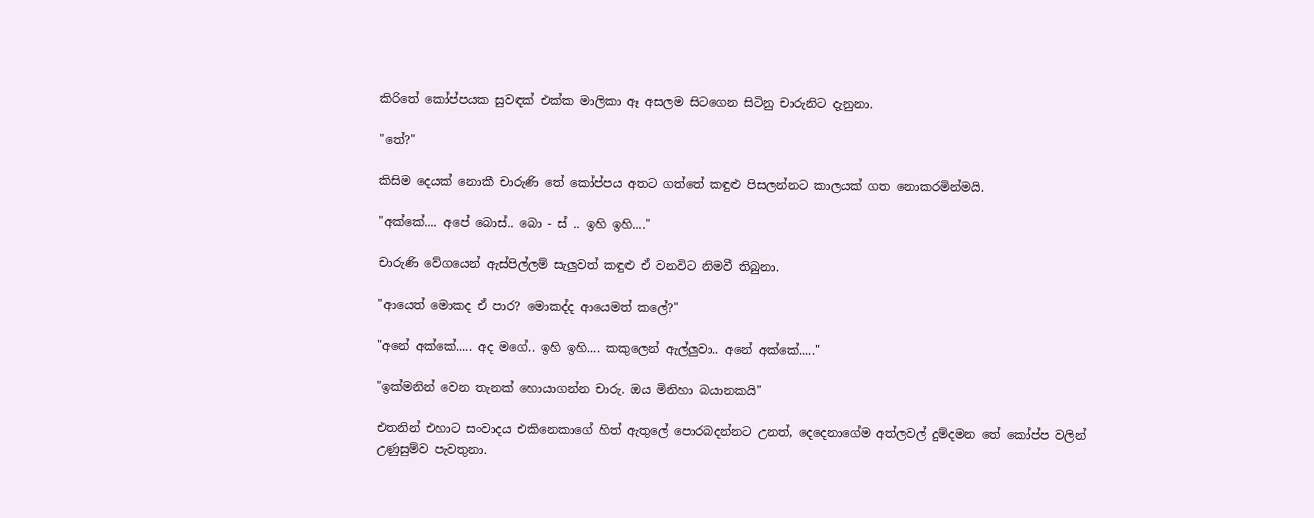කිරිතේ කෝප්පයක සුවඳක් එක්ක මාලිකා ඈ අසලම සිටගෙන සිටිනු චාරුනිට දැනුනා.

"තේ?"

කිසිම දෙයක් නොකී චාරුණි තේ කෝප්පය අතට ගත්තේ කඳුළු පිසලන්නට කාලයක් ගත නොකරමින්මයි.

"අක්කේ.... අපේ බොස්.. බො - ස් .. ඉහි ඉහි...."

චාරුණි වේගයෙන් ඇස්පිල්ලම් සැලුවත් කඳුළු ඒ වනවිට නිමවී තිබුනා.

"ආයෙත් මොකද ඒ පාර? මොකද්ද ආයෙමත් කලේ?"

"අනේ අක්කේ..... අද මගේ.. ඉහි ඉහි.... කකුලෙන් ඇල්ලුවා.. අනේ අක්කේ....."

"ඉක්මනින් වෙන තැනක් හොයාගන්න චාරු. ඔය මිනිහා බයානකයි"

එතනින් එහාට සංවාදය එකිනෙකාගේ හිත් ඇතුලේ පොරබදන්නට උනත්, දෙදෙනාගේම අත්ලවල් දුම්දමන තේ කෝප්ප වලින් උණුසුම්ව පැවතුනා.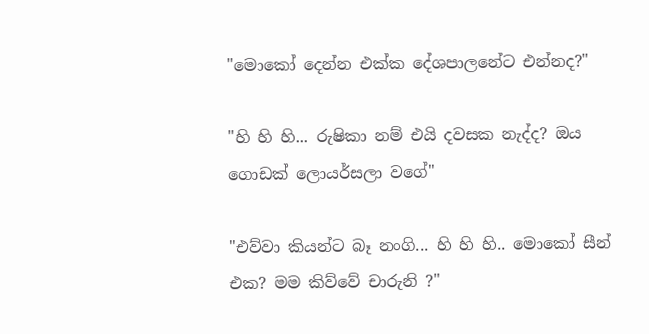"මොකෝ දෙන්න එක්ක දේශපාලනේට එන්නද?"

"හි හි හි... රුෂිකා නම් එයි දවසක නැද්ද? ඔය ගොඩක් ලොයර්සලා වගේ"

"එව්වා කියන්ට බෑ නංගි... හි හි හි.. මොකෝ සීන් එක? මම කිව්වේ චාරුනි ?"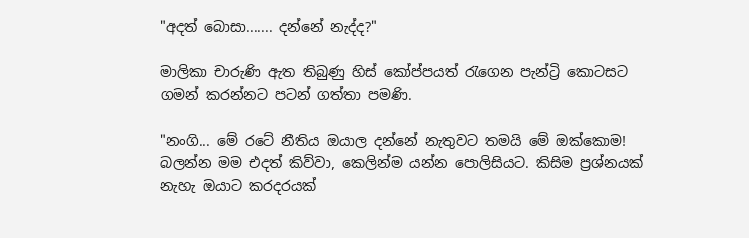"අදත් බොසා....... දන්නේ නැද්ද?"

මාලිකා චාරුණි ඇත තිබුණු හිස් කෝප්පයත් රැගෙන පැන්ට්‍රි කොටසට ගමන් කරන්නට පටන් ගත්තා පමණි.

"නංගි... මේ රටේ නීතිය ඔයාල දන්නේ නැතුවට තමයි මේ ඔක්කොම! බලන්න මම එදත් කිව්වා, කෙලින්ම යන්න පොලිසියට. කිසිම ප්‍රශ්නයක් නැහැ ඔයාට කරදරයක්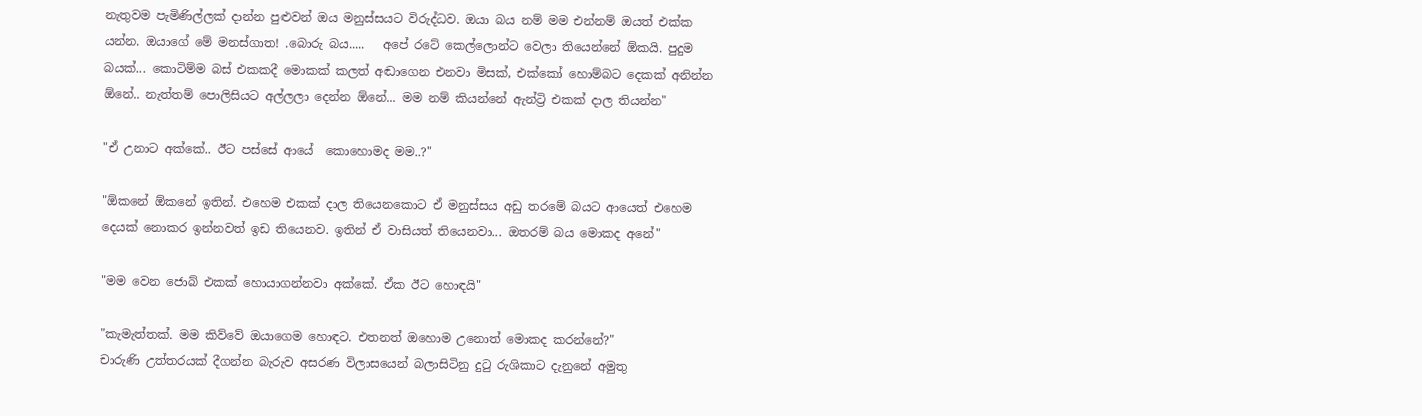නැතුවම පැමිණිල්ලක් දාන්න පුළුවන් ඔය මනුස්සයට විරුද්ධව. ඔයා බය නම් මම එන්නම් ඔයත් එක්ක යන්න. ඔයාගේ මේ මනස්ගාත! .බොරු බය.....   අපේ රටේ කෙල්ලොන්ට වෙලා තියෙන්නේ ඕකයි. පුදුම බයක්... කොටිම්ම බස් එකකදී මොකක් කලත් අඬාගෙන එනවා මිසක්, එක්කෝ හොම්බට දෙකක් අනින්න ඕනේ.. නැත්තම් පොලිසියට අල්ලලා දෙන්න ඕනේ... මම නම් කියන්නේ ඇන්ට්‍රි එකක් දාල තියන්න"

"ඒ උනාට අක්කේ.. ඊට පස්සේ ආයේ  කොහොමද මම..?"

"ඕකනේ ඕකනේ ඉතින්. එහෙම එකක් දාල තියෙනකොට ඒ මනුස්සය අඩු තරමේ බයට ආයෙත් එහෙම දෙයක් නොකර ඉන්නවත් ඉඩ තියෙනව. ඉතින් ඒ වාසියත් තියෙනවා... ඔතරම් බය මොකද අනේ"

"මම වෙන ජොබ් එකක් හොයාගන්නවා අක්කේ. ඒක ඊට හොඳයි"

"කැමැත්තක්. මම කිව්වේ ඔයාගෙම හොඳට. එතනත් ඔහොම උනොත් මොකද කරන්නේ?"
චාරුණි උත්තරයක් දීගන්න බැරුව අසරණ විලාසයෙන් බලාසිටිනු දුටු රුශිකාට දැනුනේ අමුතු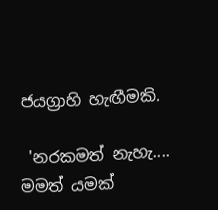ජයග්‍රාහි හැඟීමකි.

 'නරකමත් නැහැ.... මමත් යමක්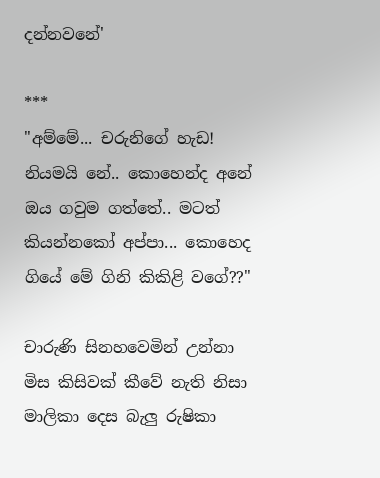දන්නවනේ'

***
"අම්මේ... චරුනිගේ හැඩ! නියමයි නේ.. කොහෙන්ද අනේ ඔය ගවුම ගත්තේ.. මටත් කියන්නකෝ අප්පා... කොහෙද ගියේ මේ ගිනි කිකිළි වගේ??"

චාරුණි සිනහවෙමින් උන්නා මිස කිසිවක් කීවේ නැති නිසා මාලිකා දෙස බැලු රුෂිකා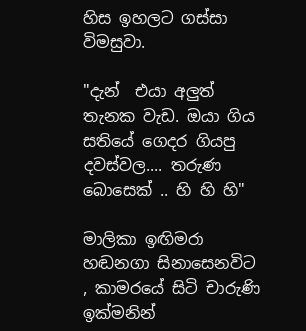හිස ඉහලට ගස්සා විමසුවා.

"දැන්  එයා අලුත් තැනක වැඩ. ඔයා ගිය සතියේ ගෙදර ගියපු දවස්වල.... තරුණ බොසෙක් .. හි හි හි"

මාලිකා ඉඟිමරා හඬනගා සිනාසෙනවිට , කාමරයේ සිටි චාරුණි ඉක්මනින්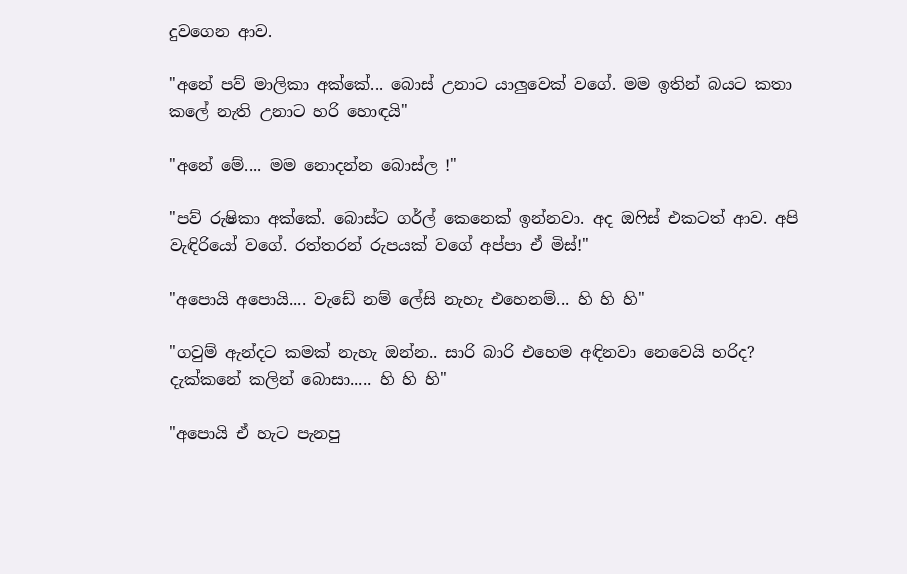දුවගෙන ආව.

"අනේ පව් මාලිකා අක්කේ... බොස් උනාට යාලුවෙක් වගේ. මම ඉතින් බයට කතා කලේ නැති උනාට හරි හොඳයි"

"අනේ මේ.... මම නොදන්න බොස්ල !"

"පව් රුෂිකා අක්කේ. බොස්ට ගර්ල් කෙනෙක් ඉන්නවා. අද ඔෆිස් එකටත් ආව. අපි වැඳිරියෝ වගේ. රත්තරන් රුපයක් වගේ අප්පා ඒ මිස්!"

"අපොයි අපොයි.... වැඩේ නම් ලේසි නැහැ එහෙනම්... හි හි හි"

"ගවුම් ඇන්දට කමක් නැහැ ඔන්න.. සාරි බාරි එහෙම අඳිනවා නෙවෙයි හරිද? දැක්කනේ කලින් බොසා..... හි හි හි"

"අපොයි ඒ හැට පැනපු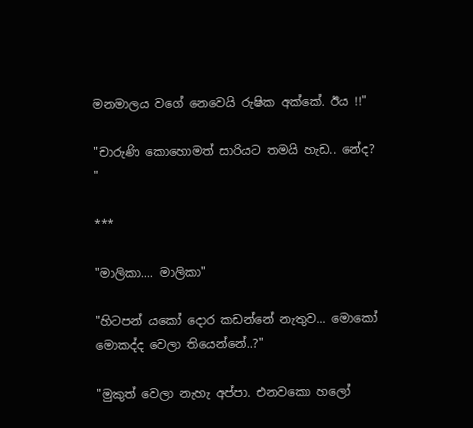මනමාලය වගේ නෙවෙයි රුෂික අක්කේ. ඊය !!"

"චාරුණි කොහොමත් සාරියට තමයි හැඩ.. නේද? "

***

"මාලිකා.... මාලිකා"

"හිටපන් යකෝ දොර කඩන්නේ නැතුව... මොකෝ මොකද්ද වෙලා තියෙන්නේ..?"

"මුකුත් වෙලා නැහැ අප්පා. එනවකො හලෝ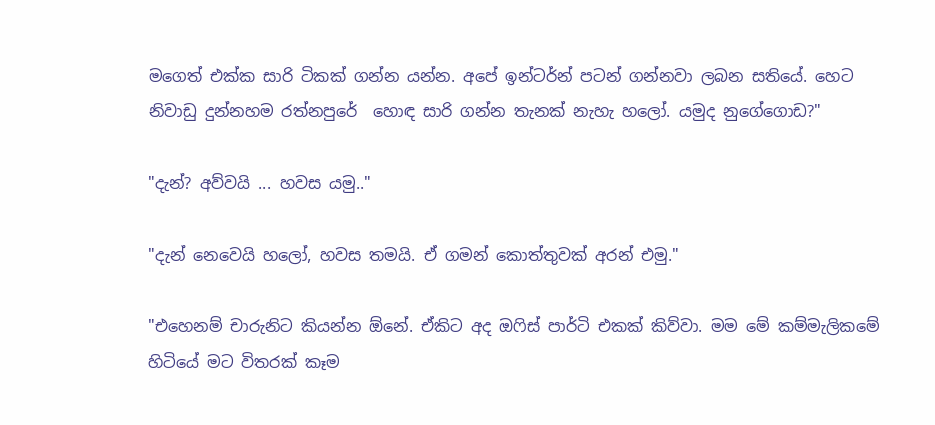මගෙත් එක්ක සාරි ටිකක් ගන්න යන්න. අපේ ඉන්ටර්න් පටන් ගන්නවා ලබන සතියේ. හෙට නිවාඩු දුන්නහම රත්නපුරේ  හොඳ සාරි ගන්න තැනක් නැහැ හලෝ. යමුද නුගේගොඩ?"

"දැන්? අව්වයි ... හවස යමු.."

"දැන් නෙවෙයි හලෝ, හවස තමයි. ඒ ගමන් කොත්තුවක් අරන් එමු."

"එහෙනම් චාරුනිට කියන්න ඕනේ. ඒකිට අද ඔෆිස් පාර්ටි එකක් කිව්වා. මම මේ කම්මැලිකමේ හිටියේ මට විතරක් කෑම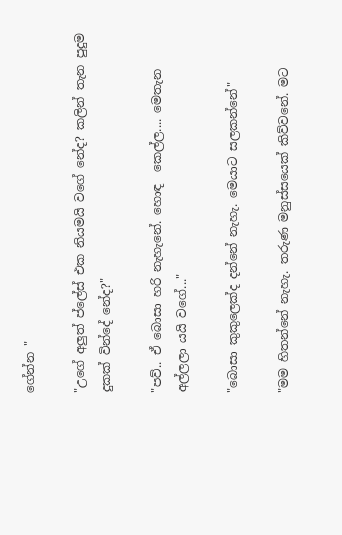ගේන්න "

"උගේ අලුත් ප්ලේස් එක නියමයි වගේ නේද? කලින් තැන පුදුම දුකක් වින්දේ නේද?"

"පව්.. ඒ බොසා හරි නැහැනේ. හොඳ  කෙල්ල.... මෙතැන අල්ලලා යයි වගේ..."

"බොසා කුකුලෙක්ද දන්නේ නැහැ. මෙයාට සලකන්නේ"

"මම හිතන්නේ නැහැ. තරුණ මනුස්සයෙක් කිව්වනේ. මට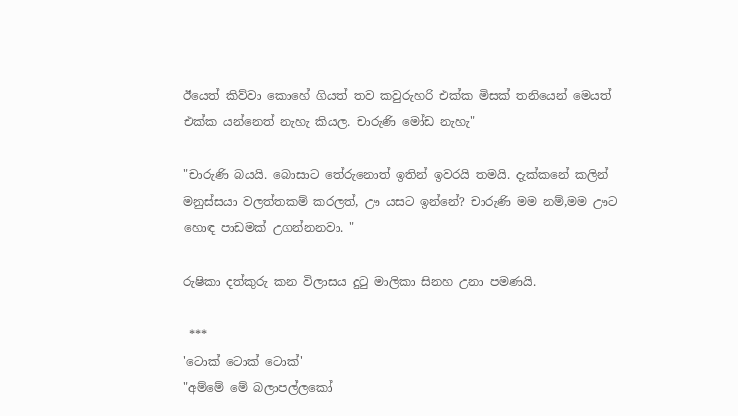ඊයෙත් කිව්වා කොහේ ගියත් තව කවුරුහරි එක්ක මිසක් තනියෙන් මෙයත් එක්ක යන්නෙත් නැහැ කියල. චාරුණි මෝඩ නැහැ"

"චාරුණි බයයි. බොසාට තේරුනොත් ඉතින් ඉවරයි තමයි. දැක්කනේ කලින් මනුස්සයා වලත්තකම් කරලත්, ඌ යසට ඉන්නේ? චාරුණි මම නම්,මම ඌට හොඳ පාඩමක් උගන්නනවා. "

රුෂිකා දත්කුරු කන විලාසය දුටු මාලිකා සිනහ උනා පමණයි.

 ***
'ටොක් ටොක් ටොක්'
"අම්මේ මේ බලාපල්ලකෝ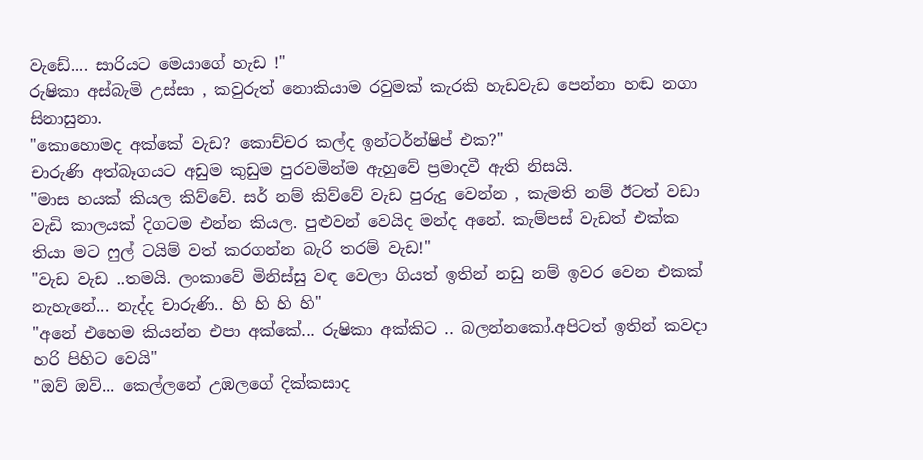වැඩේ.... සාරියට මෙයාගේ හැඩ !"
රුෂිකා අස්බැමි උස්සා , කවුරුත් නොකියාම රවුමක් කැරකි හැඩවැඩ පෙන්නා හඬ නගා සිනාසුනා.
"කොහොමද අක්කේ වැඩ? කොච්චර කල්ද ඉන්ටර්න්ෂිප් එක?"
චාරුණි අත්බෑගයට අඩුම කුඩුම පුරවමින්ම ඇහුවේ ප්‍රමාදවී ඇති නිසයි.
"මාස හයක් කියල කිව්වේ. සර් නම් කිව්වේ වැඩ පුරුදු වෙන්න , කැමති නම් ඊටත් වඩා වැඩි කාලයක් දිගටම එන්න කියල. පුළුවන් වෙයිද මන්ද අනේ. කැම්පස් වැඩත් එක්ක තියා මට ෆුල් ටයිම් වත් කරගන්න බැරි තරම් වැඩ!"
"වැඩ වැඩ ..තමයි. ලංකාවේ මිනිස්සු වඳ වෙලා ගියත් ඉතින් නඩු නම් ඉවර වෙන එකක් නැහැනේ... නැද්ද චාරුණි.. හි හි හි හි"
"අනේ එහෙම කියන්න එපා අක්කේ... රුෂිකා අක්කිට .. බලන්නකෝ.අපිටත් ඉතින් කවදා හරි පිහිට වෙයි"
"ඔව් ඔව්... කෙල්ලනේ උඹලගේ දික්කසාද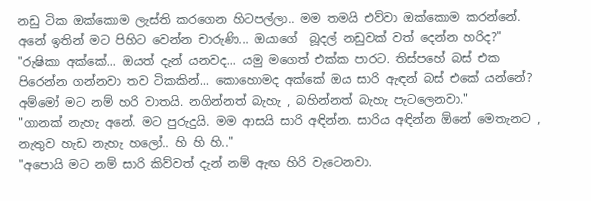නඩු ටික ඔක්කොම ලැස්ති කරගෙන හිටපල්ලා.. මම තමයි එව්වා ඔක්කොම කරන්නේ. අනේ ඉතින් මට පිහිට වෙන්න චාරුණි... ඔයාගේ  බූදල් නඩුවක් වත් දෙන්න හරිද?"
"රුෂිකා අක්කේ... ඔයත් දැන් යනවද... යමු මගෙත් එක්ක පාරට. තිස්පහේ බස් එක පිරෙන්න ගන්නවා තව ටිකකින්... කොහොමද අක්කේ ඔය සාරි ඇඳන් බස් එකේ යන්නේ? අම්මෝ මට නම් හරි වාතයි. නගින්නත් බැහැ , බහින්නත් බැහැ පැටලෙනවා."
"ගානක් නැහැ අනේ. මට පුරුදුයි. මම ආසයි සාරි අඳින්න. සාරිය අඳින්න ඕනේ මෙතැනට , නැතුව හැඩ නැහැ හලෝ.. හි හි හි.."
"අපොයි මට නම් සාරි කිව්වත් දැන් නම් ඇඟ හිරි වැටෙනවා.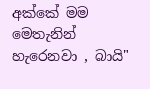අක්කේ මම මෙතැනින් හැරෙනවා , බායි"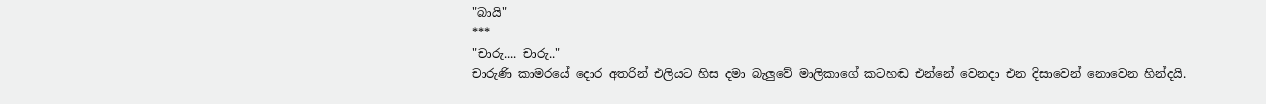"බායි"
***
"චාරු.... චාරු.."
චාරුණි කාමරයේ දොර අතරින් එලියට හිස දමා බැලුවේ මාලිකාගේ කටහඬ එන්නේ වෙනදා එන දිසාවෙන් නොවෙන හින්දයි.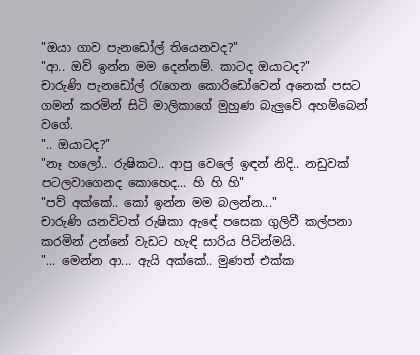"ඔයා ගාව පැනඩෝල් තියෙනවද?"
"ආ.. ඔව් ඉන්න මම දෙන්නම්. කාටද ඔයාටද?"
චාරුණි පැනඩෝල් රැගෙන කොරිඩෝවෙන් අනෙක් පසට ගමන් කරමින් සිටි මාලිකාගේ මුහුණ බැලුවේ අහම්බෙන් වගේ.
".. ඔයාටද?"
"නෑ හලෝ.. රුෂිකට.. ආපු වෙලේ ඉඳන් නිදි.. නඩුවක් පටලවාගෙනද කොහෙද... හි හි හි"
"පව් අක්කේ.. කෝ ඉන්න මම බලන්න..."
චාරුණි යනවිටත් රුෂිකා ඇඳේ පසෙක ගුලිවී කල්පනා කරමින් උන්නේ වැඩට හැඳි සාරිය පිටින්මයි.
"... මෙන්න ආ... ඇයි අක්කේ.. මුණත් එක්ක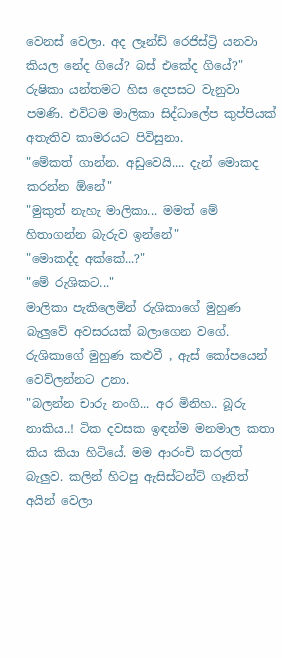වෙනස් වෙලා. අද ලෑන්ඩ් රෙජිස්ට්‍රි යනවා කියල නේද ගියේ? බස් එකේද ගියේ?"
රුෂිකා යන්තමට හිස දෙපසට වැනුවා පමණි. එවිටම මාලිකා සිද්ධාලේප කුප්පියක් අතැතිව කාමරයට පිවිසුනා.
"මේකත් ගාන්න. අඩුවෙයි.... දැන් මොකද කරන්න ඕනේ"
"මුකුත් නැහැ මාලිකා... මමත් මේ හිතාගන්න බැරුව ඉන්නේ"
"මොකද්ද අක්කේ...?"
"මේ රුශිකට..."
මාලිකා පැකිලෙමින් රුශිකාගේ මුහුණ බැලුවේ අවසරයක් බලාගෙන වගේ. රුශිකාගේ මුහුණ කළුවී , ඇස් කෝපයෙන් වෙව්ලන්නට උනා.
"බලන්න චාරු නංගි... අර මිනිහ.. බූරු නාකිය..! ටික දවසක ඉඳන්ම මනමාල කතා කිය කියා හිටියේ. මම ආරංචි කරලත් බැලුව. කලින් හිටපු ඇසිස්ටන්ට් ගෑනිත් අයින් වෙලා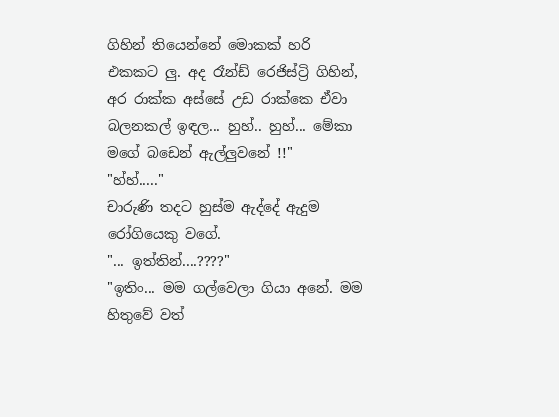ගිහින් තියෙන්නේ මොකක් හරි එකකට ලු. අද රෑන්ඩ් රෙජිස්ට්‍රි ගිහින්, අර රාක්ක අස්සේ උඩ රාක්කෙ ඒවා බලනකල් ඉඳල... හුහ්.. හුහ්... මේකා මගේ බඩෙන් ඇල්ලුවනේ !!"
"හ්හ්....."
චාරුණි තදට හුස්ම ඇද්දේ ඇදුම රෝගියෙකු වගේ.
"... ඉත්තින්....????"
"ඉතිං... මම ගල්වෙලා ගියා අනේ. මම හිතුවේ වත්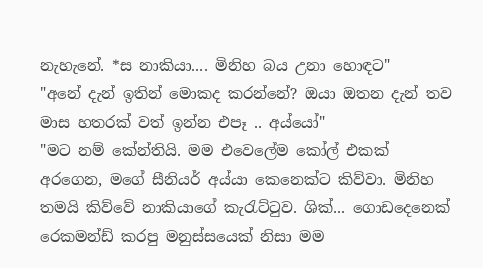නැහැනේ. *ස නාකියා.... මිනිහ බය උනා හොඳට"
"අනේ දැන් ඉතින් මොකද කරන්නේ? ඔයා ඔතන දැන් තව මාස හතරක් වත් ඉන්න එපෑ .. අය්යෝ"
"මට නම් කේන්තියි. මම එවෙලේම කෝල් එකක් අරගෙන, මගේ සීනියර් අය්යා කෙනෙක්ට කිව්වා. මිනිහ තමයි කිව්වේ නාකියාගේ කැරැට්ටුව. ශික්... ගොඩදෙනෙක් රෙකමන්ඩ් කරපු මනුස්සයෙක් නිසා මම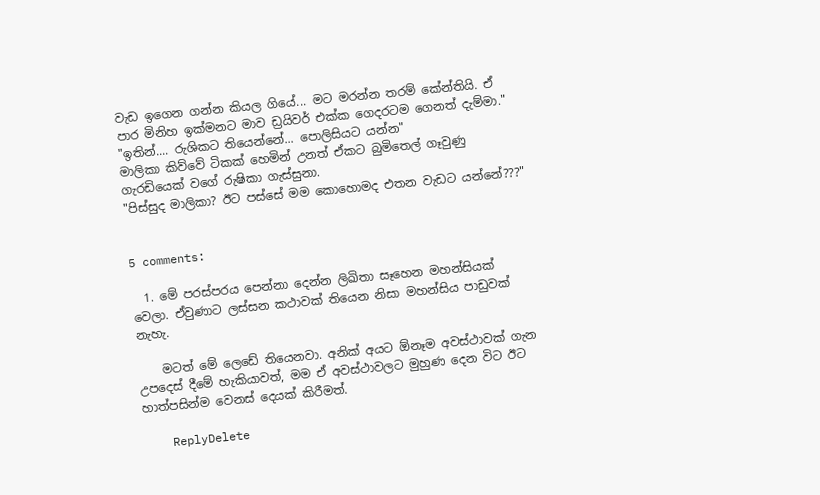වැඩ ඉගෙන ගන්න කියල ගියේ... මට මරන්න තරම් කේන්තියි. ඒ පාර මිනිහ ඉක්මනට මාව ඩ්‍රයිවර් එක්ක ගෙදරටම ගෙනත් දැම්මා."
"ඉතින්.... රුශිකට තියෙන්නේ... පොලිසියට යන්න"
මාලිකා කිව්වේ ටිකක් හෙමින් උනත් ඒකට බුමිතෙල් ගෑවුණු ගැරඩියෙක් වගේ රුෂිකා ගැස්සුනා.
"පිස්සුද මාලිකා? ඊට පස්සේ මම කොහොමද එතන වැඩට යන්නේ???"


5 comments:

  1. මේ පරස්පරය පෙන්නා දෙන්න ලිඛිතා සෑහෙන මහන්සියක් වෙලා. ඒවුණාට ලස්සන කථාවක් තියෙන නිසා මහන්සිය පාඩුවක් නැහැ.

    මටත් මේ ලෙඩේ තියෙනවා. අනික් අයට ඕනෑම අවස්ථාවක් ගැන උපදෙස් දීමේ හැකියාවත්, මම ඒ අවස්ථාවලට මුහුණ දෙන විට ඊට හාත්පසින්ම වෙනස් දෙයක් කිරීමත්.

    ReplyDelete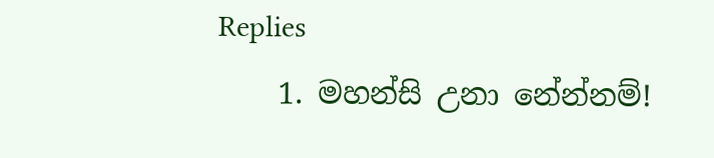Replies
    1. මහන්සි උනා නේන්නම්!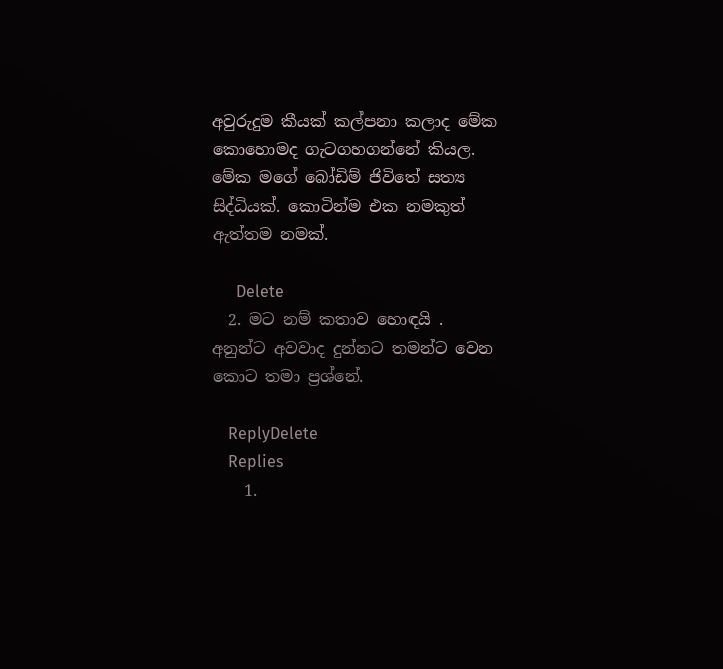අවුරුදුම කීයක් කල්පනා කලාද මේක කොහොමද ගැටගහගන්නේ කියල. මේක මගේ බෝඩිම් ජිවිතේ සත්‍ය සිද්ධියක්. කොටින්ම එක නමකුත් ඇත්තම නමක්.

      Delete
  2. මට නම් කතාව හොඳයි . අනුන්ට අවවාද දුන්නට තමන්ට වෙන කොට තමා ප්‍රශ්නේ.

    ReplyDelete
    Replies
    1.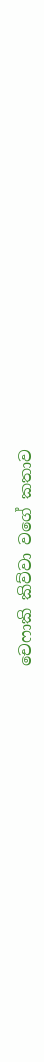චෙෆාකි කිව්වා වගේ කතාව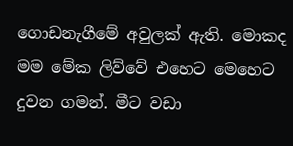ගොඩනැගීමේ අවුලක් ඇති. මොකද මම මේක ලිව්වේ එහෙට මෙහෙට දුවන ගමන්. මීට වඩා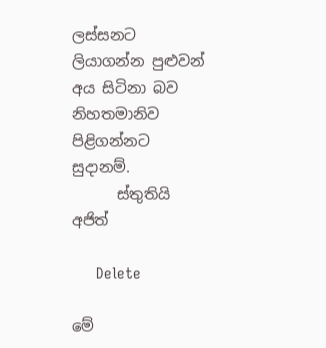ලස්සනට ලියාගන්න පුළුවන් අය සිටිනා බව නිහතමානිව පිළිගන්නට සුදානම්.
      ස්තුතියි අජිත්

      Delete

මේ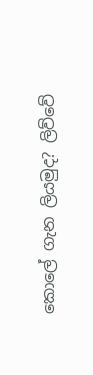කොලේ ගැන ලියමුද? ලිව්වේ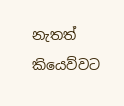නැතත් කියෙව්වට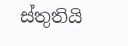ස්තුතියි